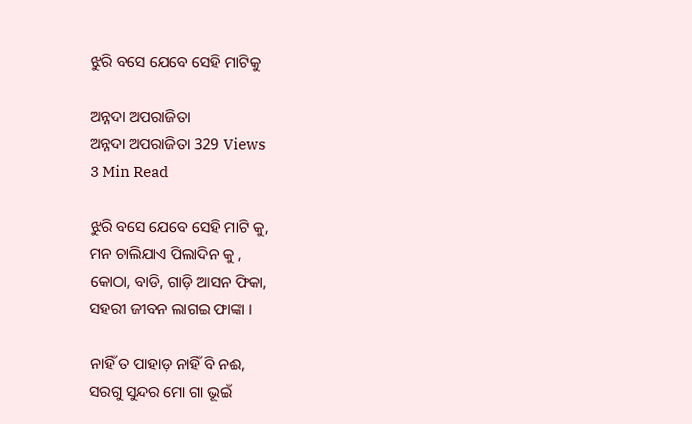ଝୁରି ବସେ ଯେବେ ସେହି ମାଟିକୁ

ଅନ୍ନଦା ଅପରାଜିତା
ଅନ୍ନଦା ଅପରାଜିତା 329 Views
3 Min Read

ଝୁରି ବସେ ଯେବେ ସେହି ମାଟି କୁ,
ମନ ଚାଲିଯାଏ ପିଲାଦିନ କୁ ,
କୋଠା, ବାଡି, ଗାଡ଼ି ଆସନ ଫିକା,
ସହରୀ ଜୀବନ ଲାଗଇ ଫାଙ୍କା ।

ନାହିଁ ତ ପାହାଡ଼ ନାହିଁ ବି ନଈ,
ସରଗୁ ସୁନ୍ଦର ମୋ ଗା ଭୂଇଁ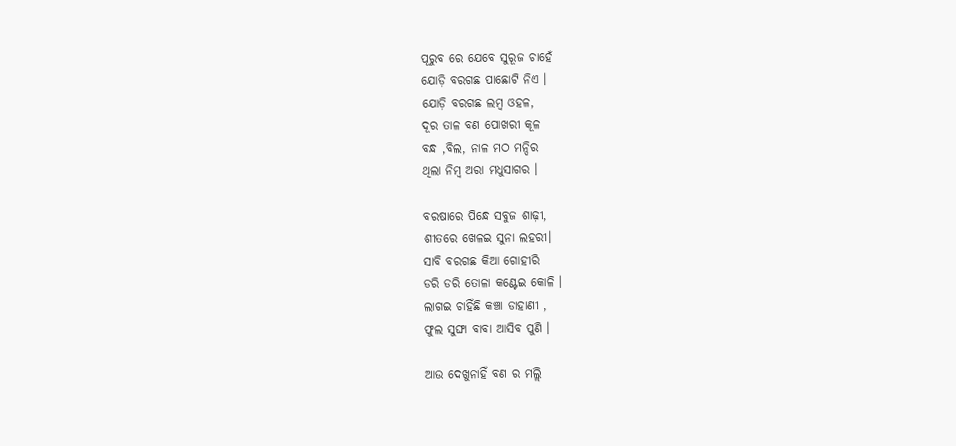ପୂରୁବ ରେ ଯେବେ ସୁରୂଜ ଚାହେଁ
ଯୋଡ଼ି ବରଗଛ ପାଛୋଟି ନିଏ ।
ଯୋଡ଼ି ବରଗଛ ଲମ୍ବ ଓହଳ,
ଦୂର ତାଳ ବଣ ପୋଖରୀ କୂଳ
ବନ୍ଧ ,ବିଲ, ନାଳ ମଠ ମନ୍ଦିର
ଥିଲା ନିମ୍ବ ଅରା ମଧୁସାଗର ।

ବରଷାରେ ପିନ୍ଧେ ସବୁଜ ଶାଢ଼ୀ,
ଶୀତରେ ଖେଳଇ ସୁନା ଲହରୀ।
ସାବି ବରଗଛ କିଆ ଗୋହୀରି
ଡରି ଡରି ତୋଳା କଣ୍ଟେଇ କୋଳି ।
ଲାଗଇ ଚାହିଁଛି କଞ୍ଚା ଡାହାଣୀ ,
ଫୁଲ ସୁଙ୍ଘା ବାବା ଆସିବ ପୁଣି ।

ଆଉ ଦେଖୁନାହିଁ ବଣ ର ମଲ୍ଲି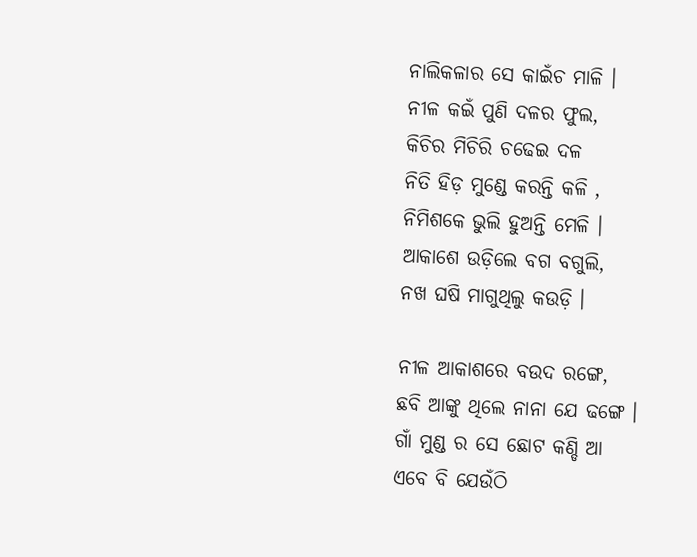ନାଲିକଳାର ସେ କାଇଁଚ ମାଳି ।
ନୀଳ କଇଁ ପୁଣି ଦଳର ଫୁଲ,
କିଚିର ମିଚିରି ଚଢେଇ ଦଳ
ନିତି ହିଡ଼ ମୁଣ୍ଡେ କରନ୍ତି କଳି ,
ନିମିଶକେ ଭୁଲି ହୁଅନ୍ତି ମେଳି ।
ଆକାଶେ ଉଡ଼ିଲେ ବଗ ବଗୁଲି,
ନଖ ଘଷି ମାଗୁଥିଲୁ କଉଡ଼ି ।

ନୀଳ ଆକାଶରେ ବଉଦ ରଙ୍ଗେ,
ଛବି ଆଙ୍କୁ ଥିଲେ ନାନା ଯେ ଢଙ୍ଗେ ।
ଗାଁ ମୁଣ୍ଡ ର ସେ ଛୋଟ କଣ୍ଡି ଆ
ଏବେ ବି ଯେଉଁଠି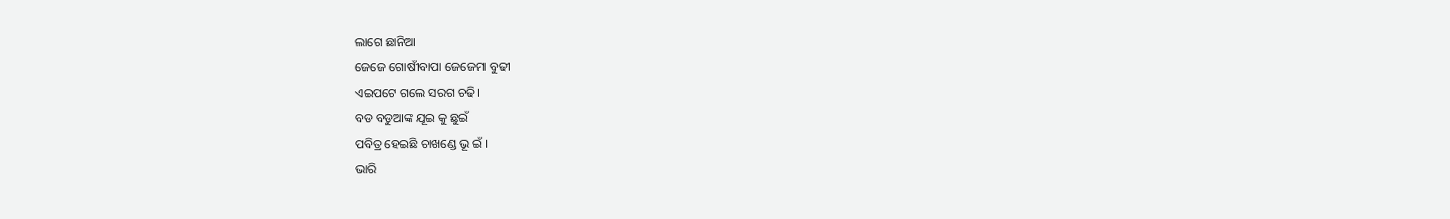ଲାଗେ ଛାନିଆ
ଜେଜେ ଗୋଷୀଁବାପା ଜେଜେମା ବୁଢୀ
ଏଇପଟେ ଗଲେ ସରଗ ଚଢି।
ବଡ ବଡୁଆଙ୍କ ଯୂଇ କୁ ଛୁଇଁ
ପବିତ୍ର ହେଇଛି ଚାଖଣ୍ଡେ ଭୂ ଇଁ ।
ଭାରି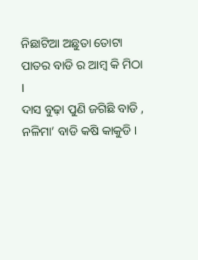ନିଛାଟିଆ ଅଛୁତା ତୋଟା
ପାତର ବାଡି ର ଆମ୍ବ କି ମିଠା ।
ଦାସ ବୁଢ଼ା ପୁଣି ଜଗିଛି ବାଡି ,
ନଳିମା’ ବାଡି କଷି କାକୁଡି ।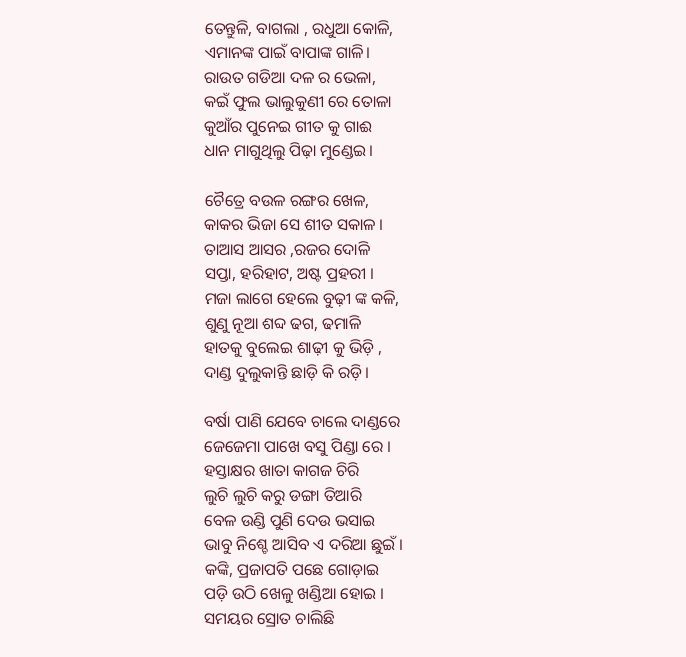ତେନ୍ତୁଳି, ବାଗଲା , ରଧୁଆ କୋଳି,
ଏମାନଙ୍କ ପାଇଁ ବାପାଙ୍କ ଗାଳି।
ରାଉତ ଗଡିଆ ଦଳ ର ଭେଳା,
କଇଁ ଫୁଲ ଭାଲୁକୁଣୀ ରେ ତୋଳା
କୁଆଁର ପୁନେଇ ଗୀତ କୁ ଗାଈ
ଧାନ ମାଗୁଥିଲୁ ପିଢ଼ା ମୁଣ୍ଡେଇ।

ଚୈତ୍ରେ ବଉଳ ରଙ୍ଗର ଖେଳ,
କାକର ଭିଜା ସେ ଶୀତ ସକାଳ ।
ତାଆସ ଆସର ,ରଜର ଦୋଳି
ସପ୍ତା, ହରିହାଟ, ଅଷ୍ଟ ପ୍ରହରୀ ।
ମଜା ଲାଗେ ହେଲେ ବୁଢ଼ୀ ଙ୍କ କଳି,
ଶୁଣୁ ନୂଆ ଶବ୍ଦ ଢଗ, ଢମାଳି
ହାତକୁ ବୁଲେଇ ଶାଢ଼ୀ କୁ ଭିଡ଼ି ,
ଦାଣ୍ଡ ଦୁଲୁକାନ୍ତି ଛାଡ଼ି କି ରଡ଼ି।

ବର୍ଷା ପାଣି ଯେବେ ଚାଲେ ଦାଣ୍ଡରେ
ଜେଜେମା ପାଖେ ବସୁ ପିଣ୍ଡା ରେ ।
ହସ୍ତାକ୍ଷର ଖାତା କାଗଜ ଚିରି
ଲୁଚି ଲୁଚି କରୁ ଡଙ୍ଗା ତିଆରି
ବେଳ ଉଣ୍ଡି ପୁଣି ଦେଉ ଭସାଇ
ଭାବୁ ନିଶ୍ଚେ ଆସିବ ଏ ଦରିଆ ଛୁଇଁ ।
କଙ୍କି, ପ୍ରଜାପତି ପଛେ ଗୋଡ଼ାଇ
ପଡ଼ି ଉଠି ଖେଳୁ ଖଣ୍ଡିଆ ହୋଇ ।
ସମୟର ସ୍ରୋତ ଚାଲିଛି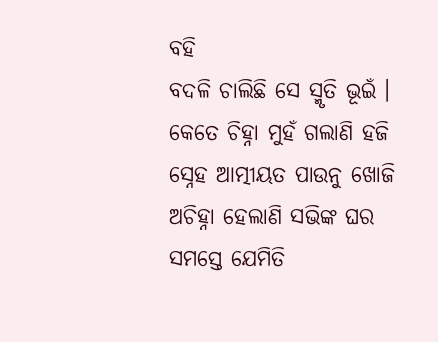ବହି
ବଦଳି ଚାଲିଛି ସେ ସ୍ମୃତି ଭୂଇଁ ।
କେତେ ଚିହ୍ନା ମୁହଁ ଗଲାଣି ହଜି
ସ୍ନେହ ଆତ୍ମୀୟତ ପାଉନୁ ଖୋଜି
ଅଚିହ୍ନା ହେଲାଣି ସଭିଙ୍କ ଘର
ସମସ୍ତେ ଯେମିତି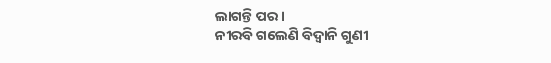ଲାଗନ୍ତି ପର ।
ନୀରବି ଗଲେଣି ବିଦ୍ୱାନି ଗୁଣୀ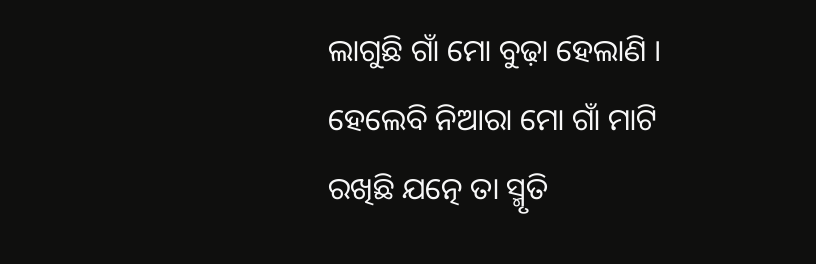ଲାଗୁଛି ଗାଁ ମୋ ବୁଢ଼ା ହେଲାଣି ।
ହେଲେବି ନିଆରା ମୋ ଗାଁ ମାଟି
ରଖିଛି ଯତ୍ନେ ତା ସ୍ମୃତି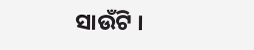ସାଉଁଟି ।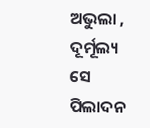ଅଭୁଲା , ଦୂର୍ମୂଲ୍ୟ ସେ ପିଲାଦନ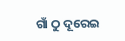ଗାଁ ଠୁ ଦୂରେଇ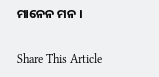ମାନେନ ମନ ।

Share This Article